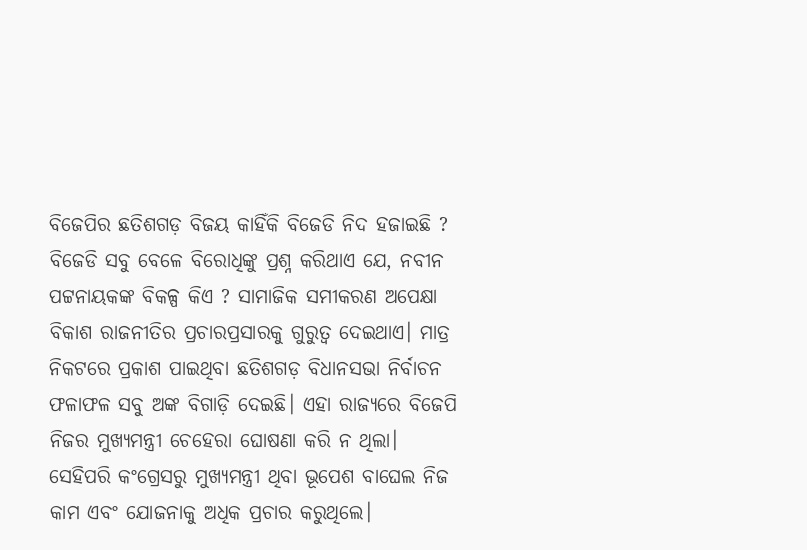ବିଜେପିର ଛତିଶଗଡ଼ ବିଜୟ କାହିଁକି ବିଜେଡି ନିଦ ହଜାଇଛି ?
ବିଜେଡି ସବୁ ବେଳେ ବିରୋଧିଙ୍କୁ ପ୍ରଶ୍ନ କରିଥାଏ ଯେ, ନବୀନ ପଟ୍ଟନାୟକଙ୍କ ବିକଳ୍ପ କିଏ ? ସାମାଜିକ ସମୀକରଣ ଅପେକ୍ଷା ବିକାଶ ରାଜନୀତିର ପ୍ରଚାରପ୍ରସାରକୁ ଗୁରୁତ୍ୱ ଦେଇଥାଏ। ମାତ୍ର ନିକଟରେ ପ୍ରକାଶ ପାଇଥିବା ଛତିଶଗଡ଼ ବିଧାନସଭା ନିର୍ବାଚନ ଫଳାଫଳ ସବୁ ଅଙ୍କ ବିଗାଡ଼ି ଦେଇଛି। ଏହା ରାଜ୍ୟରେ ବିଜେପି ନିଜର ମୁଖ୍ୟମନ୍ତ୍ରୀ ଚେହେରା ଘୋଷଣା କରି ନ ଥିଲା। ସେହିପରି କଂଗ୍ରେସରୁ ମୁଖ୍ୟମନ୍ତ୍ରୀ ଥିବା ଭୂପେଶ ବାଘେଲ ନିଜ କାମ ଏବଂ ଯୋଜନାକୁ ଅଧିକ ପ୍ରଚାର କରୁଥିଲେ।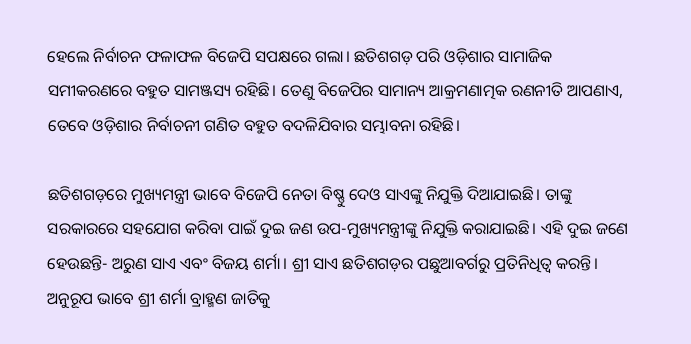ହେଲେ ନିର୍ବାଚନ ଫଳାଫଳ ବିଜେପି ସପକ୍ଷରେ ଗଲା। ଛତିଶଗଡ଼ ପରି ଓଡ଼ିଶାର ସାମାଜିକ ସମୀକରଣରେ ବହୁତ ସାମଞ୍ଜସ୍ୟ ରହିଛି। ତେଣୁ ବିଜେପିର ସାମାନ୍ୟ ଆକ୍ରମଣାତ୍ମକ ରଣନୀତି ଆପଣାଏ, ତେବେ ଓଡ଼ିଶାର ନିର୍ବାଚନୀ ଗଣିତ ବହୁତ ବଦଳିଯିବାର ସମ୍ଭାବନା ରହିଛି।

ଛତିଶଗଡ଼ରେ ମୁଖ୍ୟମନ୍ତ୍ରୀ ଭାବେ ବିଜେପି ନେତା ବିଷ୍ଣୁ ଦେଓ ସାଏଙ୍କୁ ନିଯୁକ୍ତି ଦିଆଯାଇଛି। ତାଙ୍କୁ ସରକାରରେ ସହଯୋଗ କରିବା ପାଇଁ ଦୁଇ ଜଣ ଉପ-ମୁଖ୍ୟମନ୍ତ୍ରୀଙ୍କୁ ନିଯୁକ୍ତି କରାଯାଇଛି। ଏହି ଦୁଇ ଜଣେ ହେଉଛନ୍ତି- ଅରୁଣ ସାଏ ଏବଂ ବିଜୟ ଶର୍ମା। ଶ୍ରୀ ସାଏ ଛତିଶଗଡ଼ର ପଛୁଆବର୍ଗରୁ ପ୍ରତିନିଧିତ୍ୱ କରନ୍ତି। ଅନୁରୂପ ଭାବେ ଶ୍ରୀ ଶର୍ମା ବ୍ରାହ୍ମଣ ଜାତିକୁ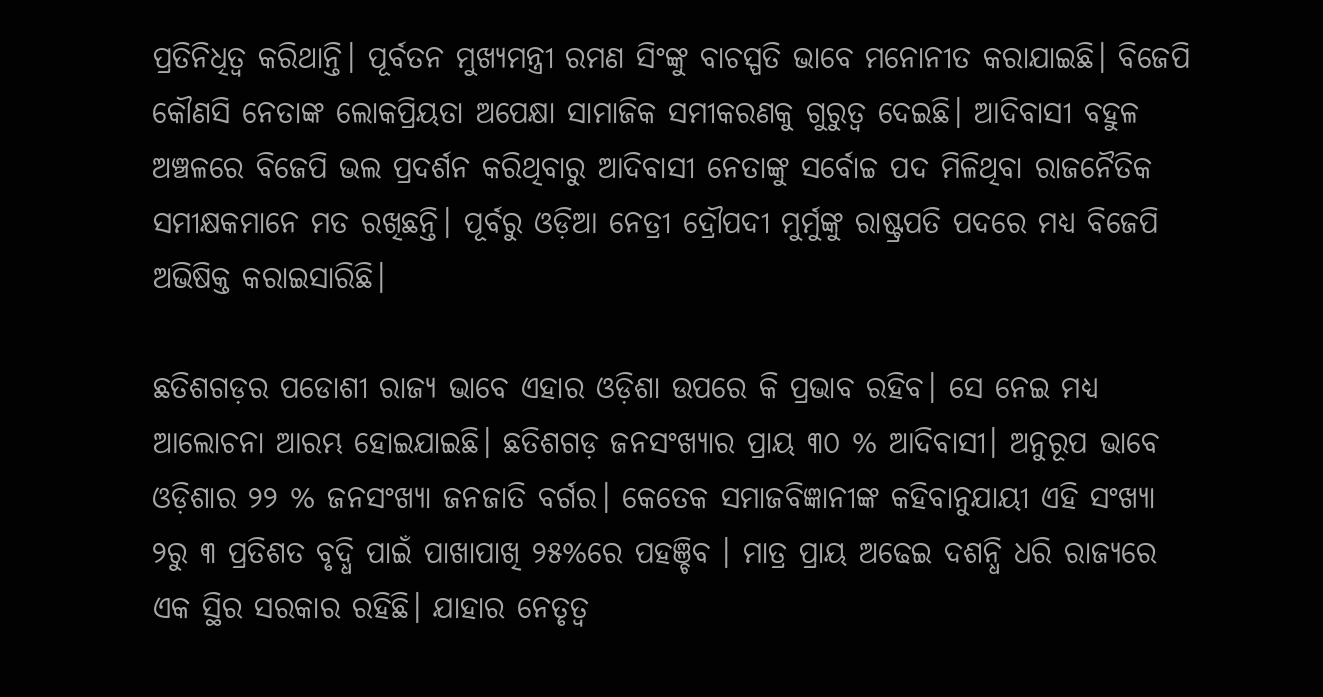ପ୍ରତିନିଧିତ୍ୱ କରିଥାନ୍ତି। ପୂର୍ବତନ ମୁଖ୍ୟମନ୍ତ୍ରୀ ରମଣ ସିଂଙ୍କୁ ବାଚସ୍ପତି ଭାବେ ମନୋନୀତ କରାଯାଇଛି। ବିଜେପି କୌଣସି ନେତାଙ୍କ ଲୋକପ୍ରିୟତା ଅପେକ୍ଷା ସାମାଜିକ ସମୀକରଣକୁ ଗୁରୁତ୍ୱ ଦେଇଛି। ଆଦିବାସୀ ବହୁଳ ଅଞ୍ଚଳରେ ବିଜେପି ଭଲ ପ୍ରଦର୍ଶନ କରିଥିବାରୁ ଆଦିବାସୀ ନେତାଙ୍କୁ ସର୍ବୋଚ୍ଚ ପଦ ମିଳିଥିବା ରାଜନୈତିକ ସମୀକ୍ଷକମାନେ ମତ ରଖିଛନ୍ତି। ପୂର୍ବରୁ ଓଡ଼ିଆ ନେତ୍ରୀ ଦ୍ରୌପଦୀ ମୁର୍ମୁଙ୍କୁ ରାଷ୍ଟ୍ରପତି ପଦରେ ମଧ୍ୟ ବିଜେପି ଅଭିଷିକ୍ତ କରାଇସାରିଛି।

ଛତିଶଗଡ଼ର ପଡୋଶୀ ରାଜ୍ୟ ଭାବେ ଏହାର ଓଡ଼ିଶା ଉପରେ କି ପ୍ରଭାବ ରହିବ। ସେ ନେଇ ମଧ୍ୟ ଆଲୋଚନା ଆରମ୍ଭ ହୋଇଯାଇଛି। ଛତିଶଗଡ଼ ଜନସଂଖ୍ୟାର ପ୍ରାୟ ୩୦ % ଆଦିବାସୀ। ଅନୁରୂପ ଭାବେ ଓଡ଼ିଶାର ୨୨ % ଜନସଂଖ୍ୟା ଜନଜାତି ବର୍ଗର। କେତେକ ସମାଜବିଜ୍ଞାନୀଙ୍କ କହିବାନୁଯାୟୀ ଏହି ସଂଖ୍ୟା ୨ରୁ ୩ ପ୍ରତିଶତ ବୃଦ୍ଧି ପାଇଁ ପାଖାପାଖି ୨୫%ରେ ପହଞ୍ଚିବ । ମାତ୍ର ପ୍ରାୟ ଅଢେଇ ଦଶନ୍ଧି ଧରି ରାଜ୍ୟରେ ଏକ ସ୍ଥିର ସରକାର ରହିଛି। ଯାହାର ନେତୃତ୍ୱ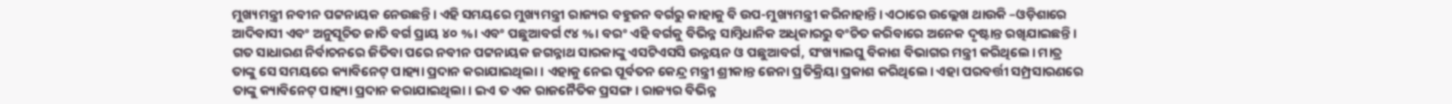ମୁଖ୍ୟମନ୍ତ୍ରୀ ନବୀନ ପଟ୍ଟନାୟକ ନେଉଛନ୍ତି। ଏହି ସମୟରେ ମୁଖ୍ୟମନ୍ତ୍ରୀ ରାଜ୍ୟର ବହୁଜନ ବର୍ଗରୁ କାହାକୁ ବି ଉପ-ମୁଖ୍ୟମନ୍ତ୍ରୀ କରିନାହାନ୍ତି। ଏଠାରେ ଉଲ୍ଲେଖ ଥାଉକି –ଓଡ଼ିଶାରେ ଆଦିବାସୀ ଏବଂ ଅନୁସୂଚିତ ଜାତି ବର୍ଗ ପ୍ରାୟ ୪୦ %। ଏବଂ ପଛୁଆବର୍ଗ ୯୪ %। ବରଂ ଏହି ବର୍ଗକୁ ବିଭିନ୍ନ ସାମ୍ବିଧାନିକ ଅଧିକାରରୁ ବଂଚିତ କରିବାରେ ଅନେକ ଦୃଷ୍ଟାନ୍ତ ରଖିଯାଇଛନ୍ତି। ଗତ ସାଧାରଣ ନିର୍ବାଚନରେ ଜିତିବା ପରେ ନବୀନ ପଟ୍ଟନାୟକ ଜଗନ୍ନାଥ ସାରକାଙ୍କୁ ଏସଟିଏସସି ଉନ୍ନୟନ ଓ ପଛୁଆବର୍ଗ, ସଂଖ୍ୟାଲଘୁ ବିକାଶ ବିଭାଗର ମନ୍ତ୍ରୀ କରିଥିଲେ। ମାତ୍ର ତାଙ୍କୁ ସେ ସମୟରେ କ୍ୟାବିନେଟ୍ ପାହ୍ୟା ପ୍ରଦାନ କରାଯାଇଥିଲା। ଏହାକୁ ନେଇ ପୂର୍ବତନ କେନ୍ଦ୍ର ମନ୍ତ୍ରୀ ଶ୍ରୀକାନ୍ତ ଜେନା ପ୍ରତିକ୍ରିୟା ପ୍ରକାଶ କରିଥିଲେ। ଏହା ପରବର୍ତ୍ତୀ ସମ୍ପ୍ରସାରଣରେ ତାଙ୍କୁ କ୍ୟାବିନେଟ୍ ପାହ୍ୟା ପ୍ରଦାନ କରାଯାଇଥିଲା। ଇଏ ତ ଏକ ରାଜନୈତିକ ପ୍ରସଙ୍ଗ। ରାଜ୍ୟର ବିଭିନ୍ନ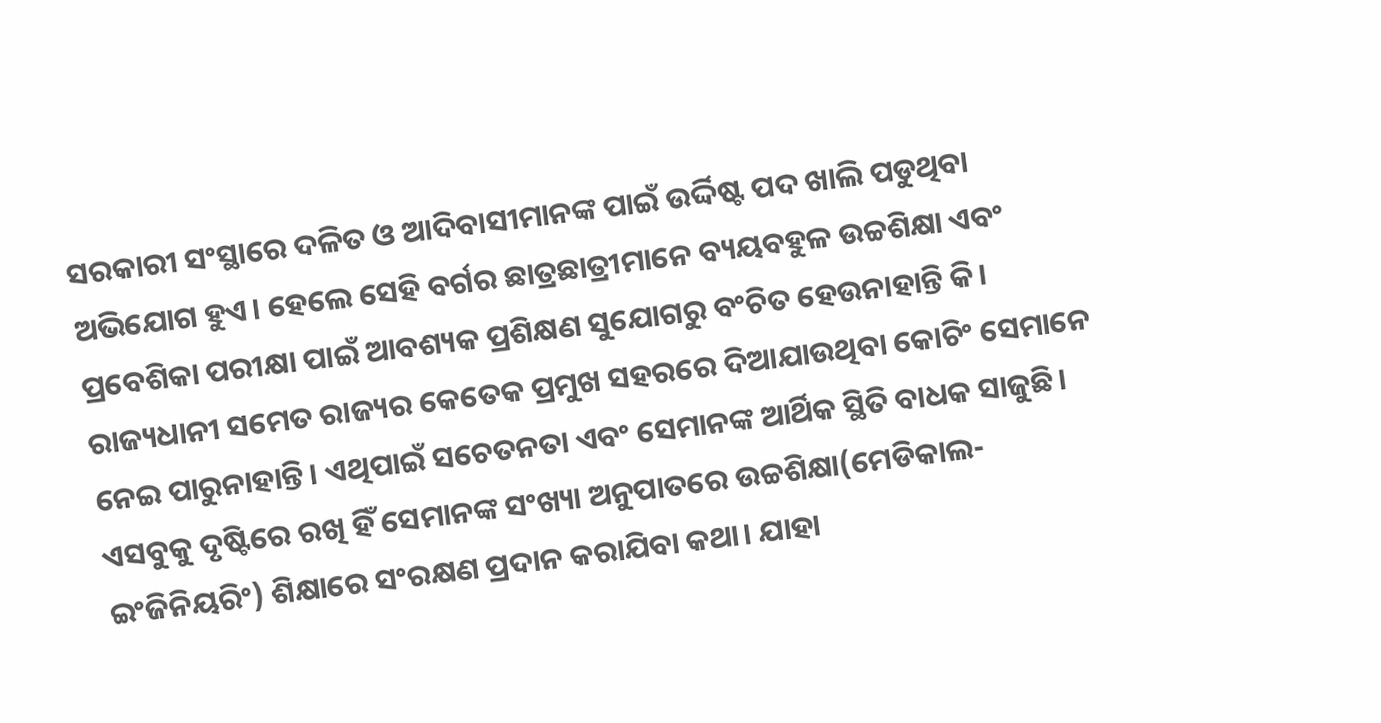ସରକାରୀ ସଂସ୍ଥାରେ ଦଳିତ ଓ ଆଦିବାସୀମାନଙ୍କ ପାଇଁ ଉର୍ଦ୍ଦିଷ୍ଟ ପଦ ଖାଲି ପଡୁଥିବା ଅଭିଯୋଗ ହୁଏ। ହେଲେ ସେହି ବର୍ଗର ଛାତ୍ରଛାତ୍ରୀମାନେ ବ୍ୟୟବହୁଳ ଉଚ୍ଚଶିକ୍ଷା ଏବଂ ପ୍ରବେଶିକା ପରୀକ୍ଷା ପାଇଁ ଆବଶ୍ୟକ ପ୍ରଶିକ୍ଷଣ ସୁଯୋଗରୁ ବଂଚିତ ହେଉନାହାନ୍ତି କି। ରାଜ୍ୟଧାନୀ ସମେତ ରାଜ୍ୟର କେତେକ ପ୍ରମୁଖ ସହରରେ ଦିଆଯାଉଥିବା କୋଚିଂ ସେମାନେ ନେଇ ପାରୁନାହାନ୍ତି। ଏଥିପାଇଁ ସଚେତନତା ଏବଂ ସେମାନଙ୍କ ଆର୍ଥିକ ସ୍ଥିତି ବାଧକ ସାଜୁଛି। ଏସବୁକୁ ଦୃଷ୍ଟିରେ ରଖି ହିଁ ସେମାନଙ୍କ ସଂଖ୍ୟା ଅନୁପାତରେ ଉଚ୍ଚଶିକ୍ଷା(ମେଡିକାଲ-ଇଂଜିନିୟରିଂ) ଶିକ୍ଷାରେ ସଂରକ୍ଷଣ ପ୍ରଦାନ କରାଯିବା କଥା। ଯାହା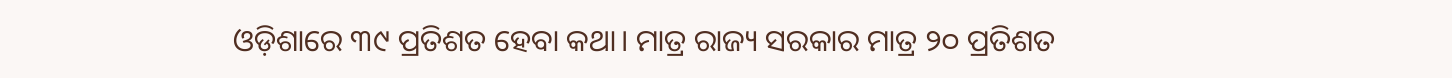ଓଡ଼ିଶାରେ ୩୯ ପ୍ରତିଶତ ହେବା କଥା। ମାତ୍ର ରାଜ୍ୟ ସରକାର ମାତ୍ର ୨୦ ପ୍ରତିଶତ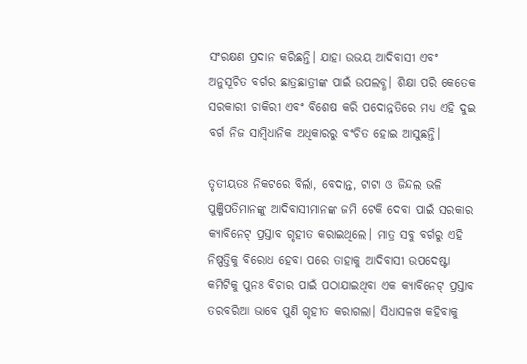ସଂରକ୍ଷଣ ପ୍ରଦାନ କରିଛନ୍ତି। ଯାହା ଉଭୟ ଆଦିବାସୀ ଏବଂ ଅନୁସୂଚିତ ବର୍ଗର ଛାତ୍ରଛାତ୍ରୀଙ୍କ ପାଇଁ ଉପଲବ୍ଧ। ଶିକ୍ଷା ପରି କେତେକ ସରକାରୀ ଚାକିରୀ ଏବଂ ବିଶେଷ କରି ପଦୋନ୍ନତିରେ ମଧ୍ୟ ଏହି ଦୁଇ ବର୍ଗ ନିଜ ସାମ୍ବିଧାନିକ ଅଧିକାରରୁ ବଂଚିତ ହୋଇ ଆସୁଛନ୍ତି।

ତୃତୀୟତଃ ନିକଟରେ ବିର୍ଲା, ବେଦାନ୍ତ, ଟାଟା ଓ ଜିନ୍ଦଲ ଭଳି ପୁଞ୍ଜିପତିମାନଙ୍କୁ ଆଦିବାସୀମାନଙ୍କ ଜମି ଟେକି ଦେବା ପାଇଁ ସରକାର କ୍ୟାବିନେଟ୍ ପ୍ରସ୍ତାବ ଗୃହୀତ କରାଇଥିଲେ। ମାତ୍ର ସବୁ ବର୍ଗରୁ ଏହି ନିଷ୍ପତ୍ତିକୁ ବିରୋଧ ହେବା ପରେ ତାହାକୁ ଆଦିବାସୀ ଉପଦେଷ୍ଟା କମିଟିକୁ ପୁନଃ ବିଚାର ପାଇଁ ପଠାଯାଇଥିବା ଏକ କ୍ୟାବିନେଟ୍ ପ୍ରସ୍ତାବ ତରବରିଆ ଭାବେ ପୁଣି ଗୃହୀତ କରାଗଲା। ସିଧାସଳଖ କହିବାକୁ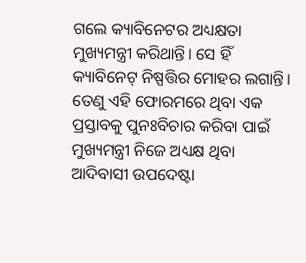ଗଲେ କ୍ୟାବିନେଟର ଅଧ୍ୟକ୍ଷତା ମୁଖ୍ୟମନ୍ତ୍ରୀ କରିଥାନ୍ତି। ସେ ହିଁ କ୍ୟାବିନେଟ୍ ନିଷ୍ପତ୍ତିର ମୋହର ଲଗାନ୍ତି। ତେଣୁ ଏହି ଫୋରମରେ ଥିବା ଏକ ପ୍ରସ୍ତାବକୁ ପୁନଃବିଚାର କରିବା ପାଇଁ ମୁଖ୍ୟମନ୍ତ୍ରୀ ନିଜେ ଅଧ୍ୟକ୍ଷ ଥିବା ଆଦିବାସୀ ଉପଦେଷ୍ଟା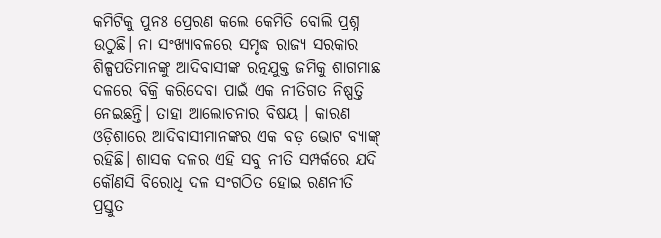କମିଟିକୁ ପୁନଃ ପ୍ରେରଣ କଲେ କେମିତି ବୋଲି ପ୍ରଶ୍ନ ଉଠୁଛି। ନା ସଂଖ୍ୟାବଳରେ ସମୃଦ୍ଧ ରାଜ୍ୟ ସରକାର ଶିଳ୍ପପତିମାନଙ୍କୁ ଆଦିବାସୀଙ୍କ ରତ୍ନଯୁକ୍ତ ଜମିକୁ ଶାଗମାଛ ଦଳରେ ବିକ୍ରି କରିଦେବା ପାଇଁ ଏକ ନୀତିଗତ ନିଷ୍ପତ୍ତି ନେଇଛନ୍ତି। ତାହା ଆଲୋଚନାର ବିଷୟ । କାରଣ ଓଡ଼ିଶାରେ ଆଦିବାସୀମାନଙ୍କର ଏକ ବଡ଼ ଭୋଟ ବ୍ୟାଙ୍କ୍ ରହିଛି। ଶାସକ ଦଳର ଏହି ସବୁ ନୀତି ସମ୍ପର୍କରେ ଯଦି କୌଣସି ବିରୋଧି ଦଳ ସଂଗଠିତ ହୋଇ ରଣନୀତି ପ୍ରସ୍ତୁତ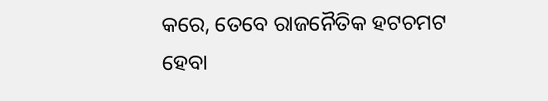କରେ, ତେବେ ରାଜନୈତିକ ହଟଚମଟ ହେବା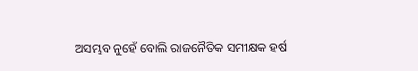ଅସମ୍ଭବ ନୁହେଁ ବୋଲି ରାଜନୈତିକ ସମୀକ୍ଷକ ହର୍ଷ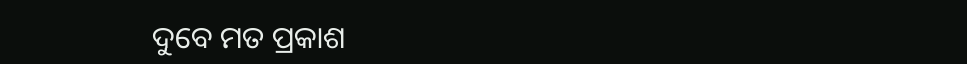ଦୁବେ ମତ ପ୍ରକାଶ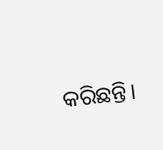କରିଛନ୍ତି।